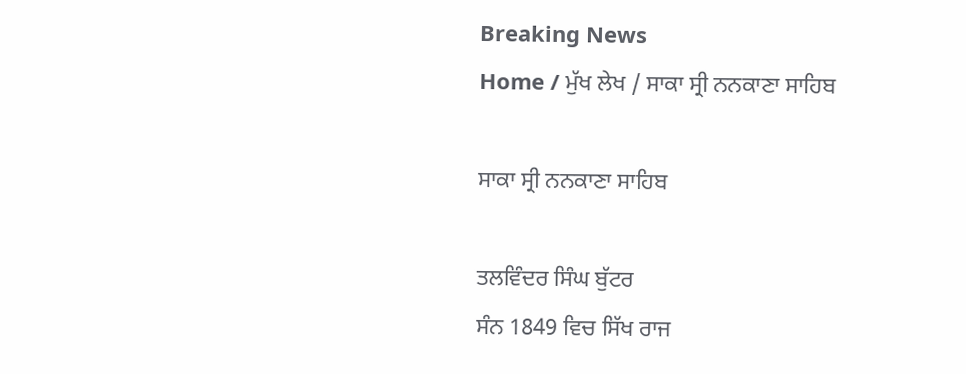Breaking News
Home / ਮੁੱਖ ਲੇਖ / ਸਾਕਾ ਸ੍ਰੀ ਨਨਕਾਣਾ ਸਾਹਿਬ

ਸਾਕਾ ਸ੍ਰੀ ਨਨਕਾਣਾ ਸਾਹਿਬ

ਤਲਵਿੰਦਰ ਸਿੰਘ ਬੁੱਟਰ
ਸੰਨ 1849 ਵਿਚ ਸਿੱਖ ਰਾਜ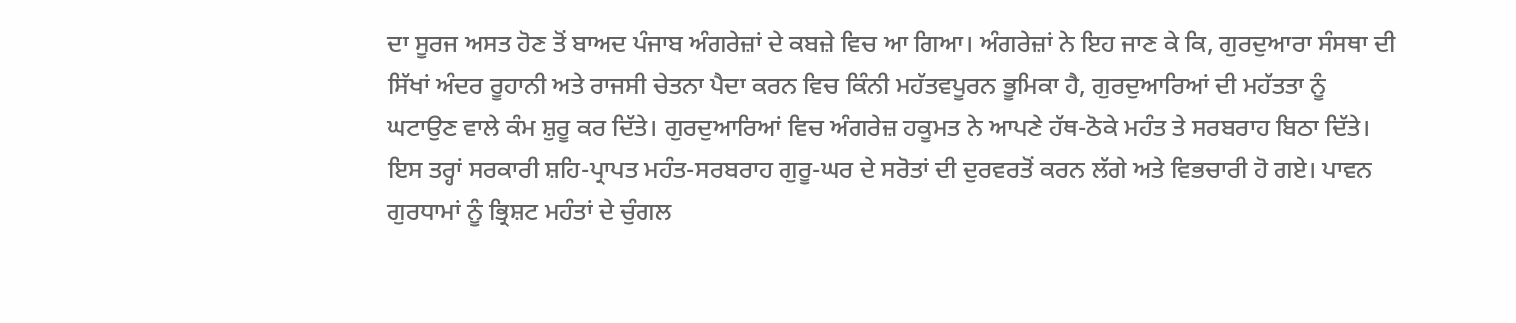ਦਾ ਸੂਰਜ ਅਸਤ ਹੋਣ ਤੋਂ ਬਾਅਦ ਪੰਜਾਬ ਅੰਗਰੇਜ਼ਾਂ ਦੇ ਕਬਜ਼ੇ ਵਿਚ ਆ ਗਿਆ। ਅੰਗਰੇਜ਼ਾਂ ਨੇ ਇਹ ਜਾਣ ਕੇ ਕਿ, ਗੁਰਦੁਆਰਾ ਸੰਸਥਾ ਦੀ ਸਿੱਖਾਂ ਅੰਦਰ ਰੂਹਾਨੀ ਅਤੇ ਰਾਜਸੀ ਚੇਤਨਾ ਪੈਦਾ ਕਰਨ ਵਿਚ ਕਿੰਨੀ ਮਹੱਤਵਪੂਰਨ ਭੂਮਿਕਾ ਹੈ, ਗੁਰਦੁਆਰਿਆਂ ਦੀ ਮਹੱਤਤਾ ਨੂੰ ਘਟਾਉਣ ਵਾਲੇ ਕੰਮ ਸ਼ੁਰੂ ਕਰ ਦਿੱਤੇ। ਗੁਰਦੁਆਰਿਆਂ ਵਿਚ ਅੰਗਰੇਜ਼ ਹਕੂਮਤ ਨੇ ਆਪਣੇ ਹੱਥ-ਠੋਕੇ ਮਹੰਤ ਤੇ ਸਰਬਰਾਹ ਬਿਠਾ ਦਿੱਤੇ। ਇਸ ਤਰ੍ਹਾਂ ਸਰਕਾਰੀ ਸ਼ਹਿ-ਪ੍ਰਾਪਤ ਮਹੰਤ-ਸਰਬਰਾਹ ਗੁਰੂ-ਘਰ ਦੇ ਸਰੋਤਾਂ ਦੀ ਦੁਰਵਰਤੋਂ ਕਰਨ ਲੱਗੇ ਅਤੇ ਵਿਭਚਾਰੀ ਹੋ ਗਏ। ਪਾਵਨ ਗੁਰਧਾਮਾਂ ਨੂੰ ਭ੍ਰਿਸ਼ਟ ਮਹੰਤਾਂ ਦੇ ਚੁੰਗਲ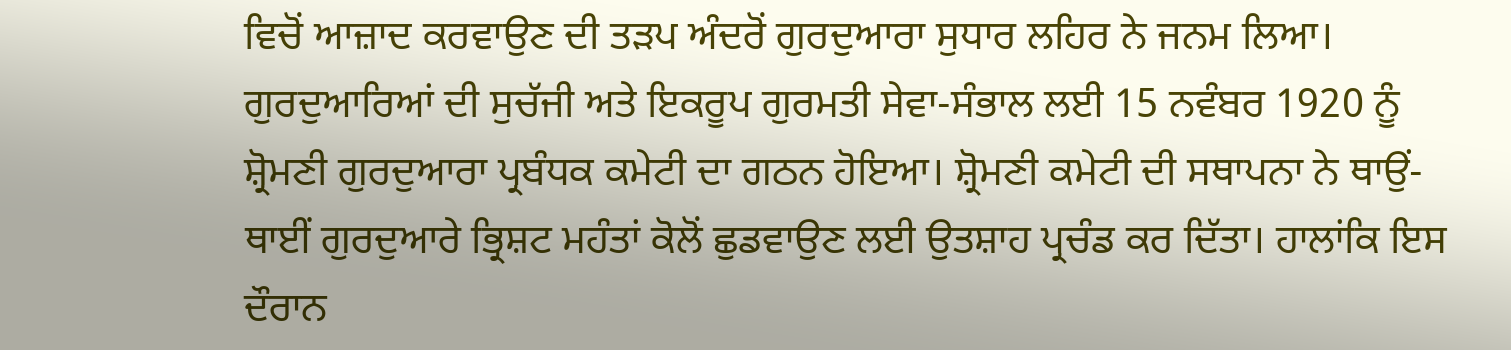ਵਿਚੋਂ ਆਜ਼ਾਦ ਕਰਵਾਉਣ ਦੀ ਤੜਪ ਅੰਦਰੋਂ ਗੁਰਦੁਆਰਾ ਸੁਧਾਰ ਲਹਿਰ ਨੇ ਜਨਮ ਲਿਆ।
ਗੁਰਦੁਆਰਿਆਂ ਦੀ ਸੁਚੱਜੀ ਅਤੇ ਇਕਰੂਪ ਗੁਰਮਤੀ ਸੇਵਾ-ਸੰਭਾਲ ਲਈ 15 ਨਵੰਬਰ 1920 ਨੂੰ ਸ਼੍ਰੋਮਣੀ ਗੁਰਦੁਆਰਾ ਪ੍ਰਬੰਧਕ ਕਮੇਟੀ ਦਾ ਗਠਨ ਹੋਇਆ। ਸ਼੍ਰੋਮਣੀ ਕਮੇਟੀ ਦੀ ਸਥਾਪਨਾ ਨੇ ਥਾਉਂ-ਥਾਈਂ ਗੁਰਦੁਆਰੇ ਭ੍ਰਿਸ਼ਟ ਮਹੰਤਾਂ ਕੋਲੋਂ ਛੁਡਵਾਉਣ ਲਈ ਉਤਸ਼ਾਹ ਪ੍ਰਚੰਡ ਕਰ ਦਿੱਤਾ। ਹਾਲਾਂਕਿ ਇਸ ਦੌਰਾਨ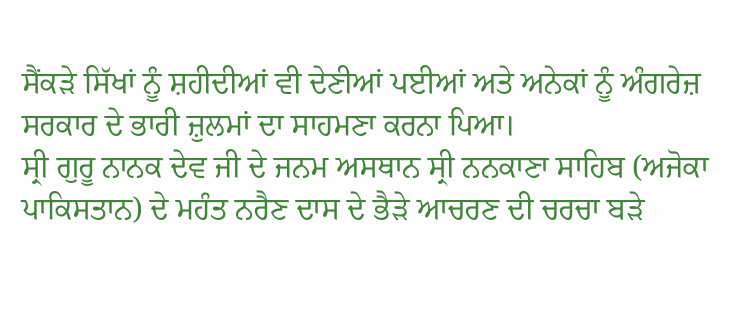ਸੈਂਕੜੇ ਸਿੱਖਾਂ ਨੂੰ ਸ਼ਹੀਦੀਆਂ ਵੀ ਦੇਣੀਆਂ ਪਈਆਂ ਅਤੇ ਅਨੇਕਾਂ ਨੂੰ ਅੰਗਰੇਜ਼ ਸਰਕਾਰ ਦੇ ਭਾਰੀ ਜ਼ੁਲਮਾਂ ਦਾ ਸਾਹਮਣਾ ਕਰਨਾ ਪਿਆ।
ਸ੍ਰੀ ਗੁਰੂ ਨਾਨਕ ਦੇਵ ਜੀ ਦੇ ਜਨਮ ਅਸਥਾਨ ਸ੍ਰੀ ਨਨਕਾਣਾ ਸਾਹਿਬ (ਅਜੋਕਾ ਪਾਕਿਸਤਾਨ) ਦੇ ਮਹੰਤ ਨਰੈਣ ਦਾਸ ਦੇ ਭੈੜੇ ਆਚਰਣ ਦੀ ਚਰਚਾ ਬੜੇ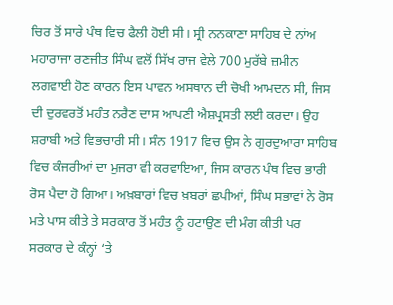ਚਿਰ ਤੋਂ ਸਾਰੇ ਪੰਥ ਵਿਚ ਫੈਲੀ ਹੋਈ ਸੀ। ਸ੍ਰੀ ਨਨਕਾਣਾ ਸਾਹਿਬ ਦੇ ਨਾਂਅ ਮਹਾਰਾਜਾ ਰਣਜੀਤ ਸਿੰਘ ਵਲੋਂ ਸਿੱਖ ਰਾਜ ਵੇਲੇ 700 ਮੁਰੱਬੇ ਜ਼ਮੀਨ ਲਗਵਾਈ ਹੋਣ ਕਾਰਨ ਇਸ ਪਾਵਨ ਅਸਥਾਨ ਦੀ ਚੋਖੀ ਆਮਦਨ ਸੀ, ਜਿਸ ਦੀ ਦੁਰਵਰਤੋਂ ਮਹੰਤ ਨਰੈਣ ਦਾਸ ਆਪਣੀ ਐਸ਼ਪ੍ਰਸਤੀ ਲਈ ਕਰਦਾ। ਉਹ ਸ਼ਰਾਬੀ ਅਤੇ ਵਿਭਚਾਰੀ ਸੀ। ਸੰਨ 1917 ਵਿਚ ਉਸ ਨੇ ਗੁਰਦੁਆਰਾ ਸਾਹਿਬ ਵਿਚ ਕੰਜਰੀਆਂ ਦਾ ਮੁਜਰਾ ਵੀ ਕਰਵਾਇਆ, ਜਿਸ ਕਾਰਨ ਪੰਥ ਵਿਚ ਭਾਰੀ ਰੋਸ ਪੈਦਾ ਹੋ ਗਿਆ। ਅਖ਼ਬਾਰਾਂ ਵਿਚ ਖ਼ਬਰਾਂ ਛਪੀਆਂ, ਸਿੰਘ ਸਭਾਵਾਂ ਨੇ ਰੋਸ ਮਤੇ ਪਾਸ ਕੀਤੇ ਤੇ ਸਰਕਾਰ ਤੋਂ ਮਹੰਤ ਨੂੰ ਹਟਾਉਣ ਦੀ ਮੰਗ ਕੀਤੀ ਪਰ ਸਰਕਾਰ ਦੇ ਕੰਨ੍ਹਾਂ ‘ਤੇ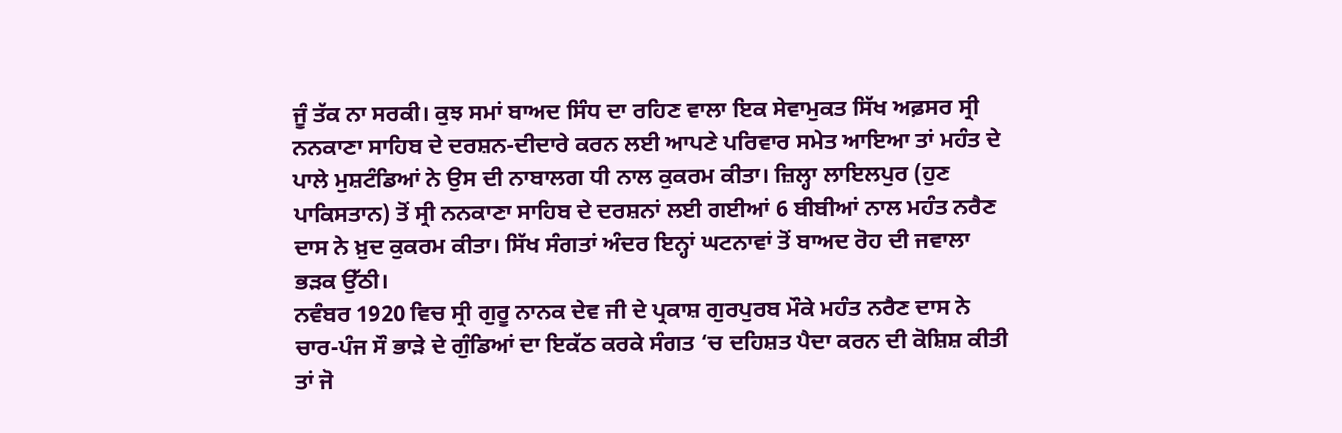ਜੂੰ ਤੱਕ ਨਾ ਸਰਕੀ। ਕੁਝ ਸਮਾਂ ਬਾਅਦ ਸਿੰਧ ਦਾ ਰਹਿਣ ਵਾਲਾ ਇਕ ਸੇਵਾਮੁਕਤ ਸਿੱਖ ਅਫ਼ਸਰ ਸ੍ਰੀ ਨਨਕਾਣਾ ਸਾਹਿਬ ਦੇ ਦਰਸ਼ਨ-ਦੀਦਾਰੇ ਕਰਨ ਲਈ ਆਪਣੇ ਪਰਿਵਾਰ ਸਮੇਤ ਆਇਆ ਤਾਂ ਮਹੰਤ ਦੇ ਪਾਲੇ ਮੁਸ਼ਟੰਡਿਆਂ ਨੇ ਉਸ ਦੀ ਨਾਬਾਲਗ ਧੀ ਨਾਲ ਕੁਕਰਮ ਕੀਤਾ। ਜ਼ਿਲ੍ਹਾ ਲਾਇਲਪੁਰ (ਹੁਣ ਪਾਕਿਸਤਾਨ) ਤੋਂ ਸ੍ਰੀ ਨਨਕਾਣਾ ਸਾਹਿਬ ਦੇ ਦਰਸ਼ਨਾਂ ਲਈ ਗਈਆਂ 6 ਬੀਬੀਆਂ ਨਾਲ ਮਹੰਤ ਨਰੈਣ ਦਾਸ ਨੇ ਖ਼ੁਦ ਕੁਕਰਮ ਕੀਤਾ। ਸਿੱਖ ਸੰਗਤਾਂ ਅੰਦਰ ਇਨ੍ਹਾਂ ਘਟਨਾਵਾਂ ਤੋਂ ਬਾਅਦ ਰੋਹ ਦੀ ਜਵਾਲਾ ਭੜਕ ਉੱਠੀ।
ਨਵੰਬਰ 1920 ਵਿਚ ਸ੍ਰੀ ਗੁਰੂ ਨਾਨਕ ਦੇਵ ਜੀ ਦੇ ਪ੍ਰਕਾਸ਼ ਗੁਰਪੁਰਬ ਮੌਕੇ ਮਹੰਤ ਨਰੈਣ ਦਾਸ ਨੇ ਚਾਰ-ਪੰਜ ਸੌ ਭਾੜੇ ਦੇ ਗੁੰਡਿਆਂ ਦਾ ਇਕੱਠ ਕਰਕੇ ਸੰਗਤ ‘ਚ ਦਹਿਸ਼ਤ ਪੈਦਾ ਕਰਨ ਦੀ ਕੋਸ਼ਿਸ਼ ਕੀਤੀ ਤਾਂ ਜੋ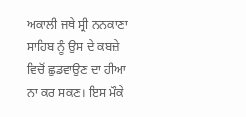ਅਕਾਲੀ ਜਥੇ ਸ੍ਰੀ ਨਨਕਾਣਾ ਸਾਹਿਬ ਨੂੰ ਉਸ ਦੇ ਕਬਜ਼ੇ ਵਿਚੋਂ ਛੁਡਵਾਉਣ ਦਾ ਹੀਆ ਨਾ ਕਰ ਸਕਣ। ਇਸ ਮੌਕੇ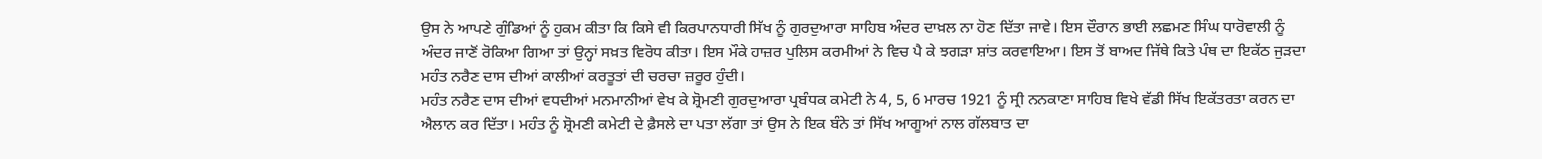ਉਸ ਨੇ ਆਪਣੇ ਗੁੰਡਿਆਂ ਨੂੰ ਹੁਕਮ ਕੀਤਾ ਕਿ ਕਿਸੇ ਵੀ ਕਿਰਪਾਨਧਾਰੀ ਸਿੱਖ ਨੂੰ ਗੁਰਦੁਆਰਾ ਸਾਹਿਬ ਅੰਦਰ ਦਾਖ਼ਲ ਨਾ ਹੋਣ ਦਿੱਤਾ ਜਾਵੇ। ਇਸ ਦੌਰਾਨ ਭਾਈ ਲਛਮਣ ਸਿੰਘ ਧਾਰੋਵਾਲੀ ਨੂੰ ਅੰਦਰ ਜਾਣੋਂ ਰੋਕਿਆ ਗਿਆ ਤਾਂ ਉਨ੍ਹਾਂ ਸਖ਼ਤ ਵਿਰੋਧ ਕੀਤਾ। ਇਸ ਮੌਕੇ ਹਾਜ਼ਰ ਪੁਲਿਸ ਕਰਮੀਆਂ ਨੇ ਵਿਚ ਪੈ ਕੇ ਝਗੜਾ ਸ਼ਾਂਤ ਕਰਵਾਇਆ। ਇਸ ਤੋਂ ਬਾਅਦ ਜਿੱਥੇ ਕਿਤੇ ਪੰਥ ਦਾ ਇਕੱਠ ਜੁੜਦਾ ਮਹੰਤ ਨਰੈਣ ਦਾਸ ਦੀਆਂ ਕਾਲੀਆਂ ਕਰਤੂਤਾਂ ਦੀ ਚਰਚਾ ਜ਼ਰੂਰ ਹੁੰਦੀ।
ਮਹੰਤ ਨਰੈਣ ਦਾਸ ਦੀਆਂ ਵਧਦੀਆਂ ਮਨਮਾਨੀਆਂ ਵੇਖ ਕੇ ਸ਼੍ਰੋਮਣੀ ਗੁਰਦੁਆਰਾ ਪ੍ਰਬੰਧਕ ਕਮੇਟੀ ਨੇ 4, 5, 6 ਮਾਰਚ 1921 ਨੂੰ ਸ੍ਰੀ ਨਨਕਾਣਾ ਸਾਹਿਬ ਵਿਖੇ ਵੱਡੀ ਸਿੱਖ ਇਕੱਤਰਤਾ ਕਰਨ ਦਾ ਐਲਾਨ ਕਰ ਦਿੱਤਾ। ਮਹੰਤ ਨੂੰ ਸ਼੍ਰੋਮਣੀ ਕਮੇਟੀ ਦੇ ਫ਼ੈਸਲੇ ਦਾ ਪਤਾ ਲੱਗਾ ਤਾਂ ਉਸ ਨੇ ਇਕ ਬੰਨੇ ਤਾਂ ਸਿੱਖ ਆਗੂਆਂ ਨਾਲ ਗੱਲਬਾਤ ਦਾ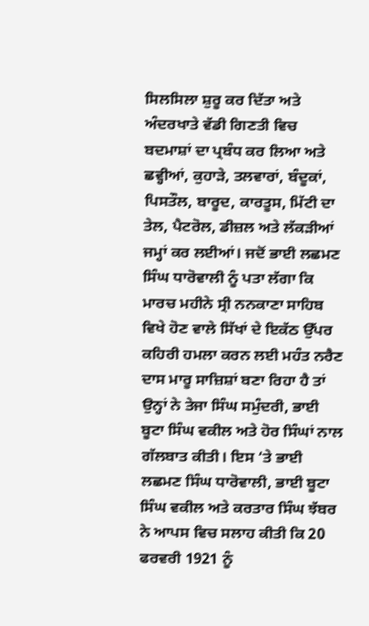ਸਿਲਸਿਲਾ ਸ਼ੁਰੂ ਕਰ ਦਿੱਤਾ ਅਤੇ ਅੰਦਰਖਾਤੇ ਵੱਡੀ ਗਿਣਤੀ ਵਿਚ ਬਦਮਾਸ਼ਾਂ ਦਾ ਪ੍ਰਬੰਧ ਕਰ ਲਿਆ ਅਤੇ ਛਵ੍ਹੀਆਂ, ਕੁਹਾੜੇ, ਤਲਵਾਰਾਂ, ਬੰਦੂਕਾਂ, ਪਿਸਤੌਲ, ਬਾਰੂਦ, ਕਾਰਤੂਸ, ਮਿੱਟੀ ਦਾ ਤੇਲ, ਪੈਟਰੋਲ, ਡੀਜ਼ਲ ਅਤੇ ਲੱਕੜੀਆਂ ਜਮ੍ਹਾਂ ਕਰ ਲਈਆਂ। ਜਦੋਂ ਭਾਈ ਲਛਮਣ ਸਿੰਘ ਧਾਰੋਵਾਲੀ ਨੂੰ ਪਤਾ ਲੱਗਾ ਕਿ ਮਾਰਚ ਮਹੀਨੇ ਸ੍ਰੀ ਨਨਕਾਣਾ ਸਾਹਿਬ ਵਿਖੇ ਹੋਣ ਵਾਲੇ ਸਿੱਖਾਂ ਦੇ ਇਕੱਠ ਉੱਪਰ ਕਹਿਰੀ ਹਮਲਾ ਕਰਨ ਲਈ ਮਹੰਤ ਨਰੈਣ ਦਾਸ ਮਾਰੂ ਸਾਜ਼ਿਸ਼ਾਂ ਬਣਾ ਰਿਹਾ ਹੈ ਤਾਂ ਉਨ੍ਹਾਂ ਨੇ ਤੇਜਾ ਸਿੰਘ ਸਮੁੰਦਰੀ, ਭਾਈ ਬੂਟਾ ਸਿੰਘ ਵਕੀਲ ਅਤੇ ਹੋਰ ਸਿੰਘਾਂ ਨਾਲ ਗੱਲਬਾਤ ਕੀਤੀ। ਇਸ ‘ਤੇ ਭਾਈ ਲਛਮਣ ਸਿੰਘ ਧਾਰੋਵਾਲੀ, ਭਾਈ ਬੂਟਾ ਸਿੰਘ ਵਕੀਲ ਅਤੇ ਕਰਤਾਰ ਸਿੰਘ ਝੱਬਰ ਨੇ ਆਪਸ ਵਿਚ ਸਲਾਹ ਕੀਤੀ ਕਿ 20 ਫਰਵਰੀ 1921 ਨੂੰ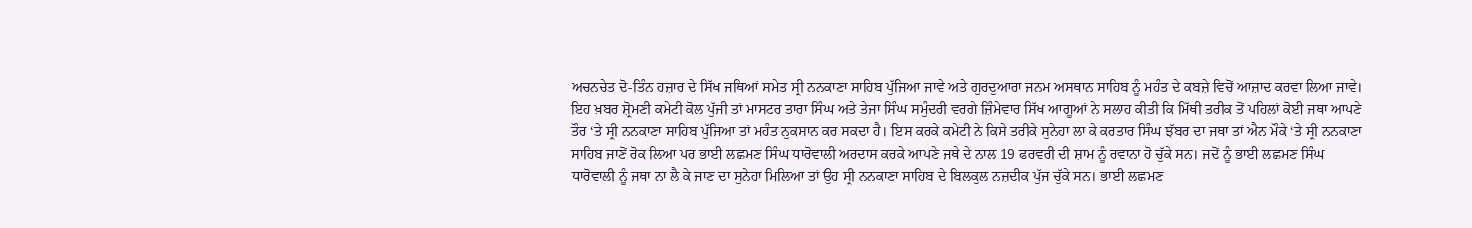ਅਚਨਚੇਤ ਦੋ-ਤਿੰਨ ਹਜ਼ਾਰ ਦੇ ਸਿੱਖ ਜਥਿਆਂ ਸਮੇਤ ਸ੍ਰੀ ਨਨਕਾਣਾ ਸਾਹਿਬ ਪੁੱਜਿਆ ਜਾਵੇ ਅਤੇ ਗੁਰਦੁਆਰਾ ਜਨਮ ਅਸਥਾਨ ਸਾਹਿਬ ਨੂੰ ਮਹੰਤ ਦੇ ਕਬਜ਼ੇ ਵਿਚੋਂ ਆਜ਼ਾਦ ਕਰਵਾ ਲਿਆ ਜਾਵੇ। ਇਹ ਖ਼ਬਰ ਸ਼੍ਰੋਮਣੀ ਕਮੇਟੀ ਕੋਲ ਪੁੱਜੀ ਤਾਂ ਮਾਸਟਰ ਤਾਰਾ ਸਿੰਘ ਅਤੇ ਤੇਜਾ ਸਿੰਘ ਸਮੁੰਦਰੀ ਵਰਗੇ ਜ਼ਿੰਮੇਵਾਰ ਸਿੱਖ ਆਗੂਆਂ ਨੇ ਸਲਾਹ ਕੀਤੀ ਕਿ ਮਿੱਥੀ ਤਰੀਕ ਤੋਂ ਪਹਿਲਾਂ ਕੋਈ ਜਥਾ ਆਪਣੇ ਤੌਰ ‘ਤੇ ਸ੍ਰੀ ਨਨਕਾਣਾ ਸਾਹਿਬ ਪੁੱਜਿਆ ਤਾਂ ਮਹੰਤ ਨੁਕਸਾਨ ਕਰ ਸਕਦਾ ਹੈ। ਇਸ ਕਰਕੇ ਕਮੇਟੀ ਨੇ ਕਿਸੇ ਤਰੀਕੇ ਸੁਨੇਹਾ ਲਾ ਕੇ ਕਰਤਾਰ ਸਿੰਘ ਝੱਬਰ ਦਾ ਜਥਾ ਤਾਂ ਐਨ ਮੌਕੇ ‘ਤੇ ਸ੍ਰੀ ਨਨਕਾਣਾ ਸਾਹਿਬ ਜਾਣੋਂ ਰੋਕ ਲਿਆ ਪਰ ਭਾਈ ਲਛਮਣ ਸਿੰਘ ਧਾਰੋਵਾਲੀ ਅਰਦਾਸ ਕਰਕੇ ਆਪਣੇ ਜਥੇ ਦੇ ਨਾਲ 19 ਫਰਵਰੀ ਦੀ ਸ਼ਾਮ ਨੂੰ ਰਵਾਨਾ ਹੋ ਚੁੱਕੇ ਸਨ। ਜਦੋਂ ਨੂੰ ਭਾਈ ਲਛਮਣ ਸਿੰਘ ਧਾਰੋਵਾਲੀ ਨੂੰ ਜਥਾ ਨਾ ਲੈ ਕੇ ਜਾਣ ਦਾ ਸੁਨੇਹਾ ਮਿਲਿਆ ਤਾਂ ਉਹ ਸ੍ਰੀ ਨਨਕਾਣਾ ਸਾਹਿਬ ਦੇ ਬਿਲਕੁਲ ਨਜ਼ਦੀਕ ਪੁੱਜ ਚੁੱਕੇ ਸਨ। ਭਾਈ ਲਛਮਣ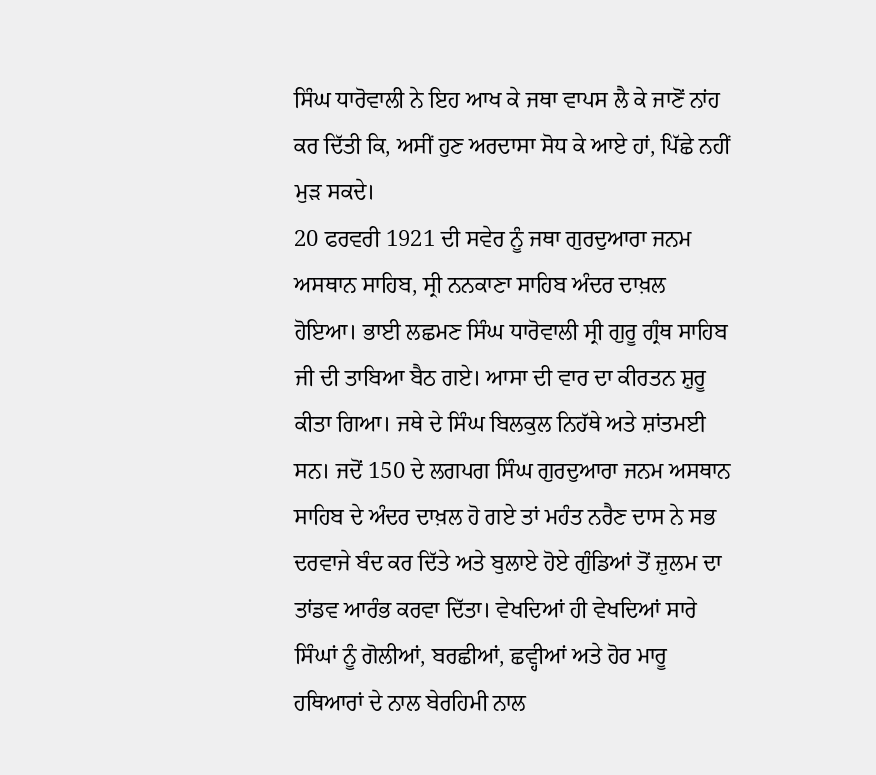ਸਿੰਘ ਧਾਰੋਵਾਲੀ ਨੇ ਇਹ ਆਖ ਕੇ ਜਥਾ ਵਾਪਸ ਲੈ ਕੇ ਜਾਣੋਂ ਨਾਂਹ ਕਰ ਦਿੱਤੀ ਕਿ, ਅਸੀਂ ਹੁਣ ਅਰਦਾਸਾ ਸੋਧ ਕੇ ਆਏ ਹਾਂ, ਪਿੱਛੇ ਨਹੀਂ ਮੁੜ ਸਕਦੇ।
20 ਫਰਵਰੀ 1921 ਦੀ ਸਵੇਰ ਨੂੰ ਜਥਾ ਗੁਰਦੁਆਰਾ ਜਨਮ ਅਸਥਾਨ ਸਾਹਿਬ, ਸ੍ਰੀ ਨਨਕਾਣਾ ਸਾਹਿਬ ਅੰਦਰ ਦਾਖ਼ਲ ਹੋਇਆ। ਭਾਈ ਲਛਮਣ ਸਿੰਘ ਧਾਰੋਵਾਲੀ ਸ੍ਰੀ ਗੁਰੂ ਗ੍ਰੰਥ ਸਾਹਿਬ ਜੀ ਦੀ ਤਾਬਿਆ ਬੈਠ ਗਏ। ਆਸਾ ਦੀ ਵਾਰ ਦਾ ਕੀਰਤਨ ਸ਼ੁਰੂ ਕੀਤਾ ਗਿਆ। ਜਥੇ ਦੇ ਸਿੰਘ ਬਿਲਕੁਲ ਨਿਹੱਥੇ ਅਤੇ ਸ਼ਾਂਤਮਈ ਸਨ। ਜਦੋਂ 150 ਦੇ ਲਗਪਗ ਸਿੰਘ ਗੁਰਦੁਆਰਾ ਜਨਮ ਅਸਥਾਨ ਸਾਹਿਬ ਦੇ ਅੰਦਰ ਦਾਖ਼ਲ ਹੋ ਗਏ ਤਾਂ ਮਹੰਤ ਨਰੈਣ ਦਾਸ ਨੇ ਸਭ ਦਰਵਾਜੇ ਬੰਦ ਕਰ ਦਿੱਤੇ ਅਤੇ ਬੁਲਾਏ ਹੋਏ ਗੁੰਡਿਆਂ ਤੋਂ ਜ਼ੁਲਮ ਦਾ ਤਾਂਡਵ ਆਰੰਭ ਕਰਵਾ ਦਿੱਤਾ। ਵੇਖਦਿਆਂ ਹੀ ਵੇਖਦਿਆਂ ਸਾਰੇ ਸਿੰਘਾਂ ਨੂੰ ਗੋਲੀਆਂ, ਬਰਛੀਆਂ, ਛਵ੍ਹੀਆਂ ਅਤੇ ਹੋਰ ਮਾਰੂ ਹਥਿਆਰਾਂ ਦੇ ਨਾਲ ਬੇਰਹਿਮੀ ਨਾਲ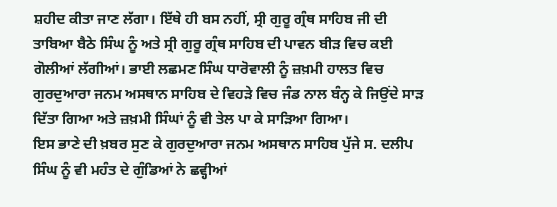ਸ਼ਹੀਦ ਕੀਤਾ ਜਾਣ ਲੱਗਾ। ਇੱਥੇ ਹੀ ਬਸ ਨਹੀਂ, ਸ੍ਰੀ ਗੁਰੂ ਗ੍ਰੰਥ ਸਾਹਿਬ ਜੀ ਦੀ ਤਾਬਿਆ ਬੈਠੇ ਸਿੰਘ ਨੂੰ ਅਤੇ ਸ੍ਰੀ ਗੁਰੂ ਗ੍ਰੰਥ ਸਾਹਿਬ ਦੀ ਪਾਵਨ ਬੀੜ ਵਿਚ ਕਈ ਗੋਲੀਆਂ ਲੱਗੀਆਂ। ਭਾਈ ਲਛਮਣ ਸਿੰਘ ਧਾਰੋਵਾਲੀ ਨੂੰ ਜ਼ਖ਼ਮੀ ਹਾਲਤ ਵਿਚ ਗੁਰਦੁਆਰਾ ਜਨਮ ਅਸਥਾਨ ਸਾਹਿਬ ਦੇ ਵਿਹੜੇ ਵਿਚ ਜੰਡ ਨਾਲ ਬੰਨ੍ਹ ਕੇ ਜਿਉਂਦੇ ਸਾੜ ਦਿੱਤਾ ਗਿਆ ਅਤੇ ਜ਼ਖ਼ਮੀ ਸਿੰਘਾਂ ਨੂੰ ਵੀ ਤੇਲ ਪਾ ਕੇ ਸਾੜਿਆ ਗਿਆ।
ਇਸ ਭਾਣੇ ਦੀ ਖ਼ਬਰ ਸੁਣ ਕੇ ਗੁਰਦੁਆਰਾ ਜਨਮ ਅਸਥਾਨ ਸਾਹਿਬ ਪੁੱਜੇ ਸ. ਦਲੀਪ ਸਿੰਘ ਨੂੰ ਵੀ ਮਹੰਤ ਦੇ ਗੁੰਡਿਆਂ ਨੇ ਛਵ੍ਹੀਆਂ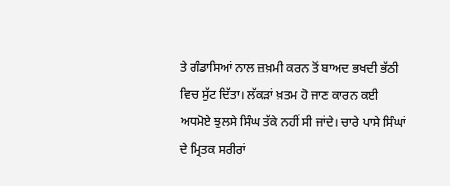ਤੇ ਗੰਡਾਸਿਆਂ ਨਾਲ ਜ਼ਖ਼ਮੀ ਕਰਨ ਤੋਂ ਬਾਅਦ ਭਖਦੀ ਭੱਠੀ ਵਿਚ ਸੁੱਟ ਦਿੱਤਾ। ਲੱਕੜਾਂ ਖ਼ਤਮ ਹੋ ਜਾਣ ਕਾਰਨ ਕਈ ਅਧਮੋਏ ਝੁਲਸੇ ਸਿੰਘ ਤੱਕੇ ਨਹੀਂ ਸੀ ਜਾਂਦੇ। ਚਾਰੇ ਪਾਸੇ ਸਿੰਘਾਂ ਦੇ ਮ੍ਰਿਤਕ ਸਰੀਰਾਂ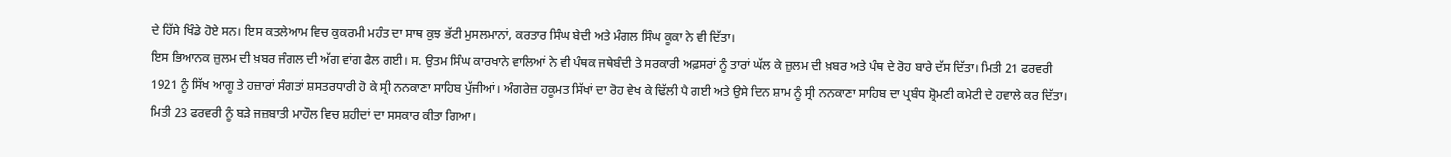ਦੇ ਹਿੱਸੇ ਖਿੰਡੇ ਹੋਏ ਸਨ। ਇਸ ਕਤਲੇਆਮ ਵਿਚ ਕੁਕਰਮੀ ਮਹੰਤ ਦਾ ਸਾਥ ਕੁਝ ਭੱਟੀ ਮੁਸਲਮਾਨਾਂ, ਕਰਤਾਰ ਸਿੰਘ ਬੇਦੀ ਅਤੇ ਮੰਗਲ ਸਿੰਘ ਕੂਕਾ ਨੇ ਵੀ ਦਿੱਤਾ।
ਇਸ ਭਿਆਨਕ ਜ਼ੁਲਮ ਦੀ ਖ਼ਬਰ ਜੰਗਲ ਦੀ ਅੱਗ ਵਾਂਗ ਫੈਲ ਗਈ। ਸ. ਉਤਮ ਸਿੰਘ ਕਾਰਖਾਨੇ ਵਾਲਿਆਂ ਨੇ ਵੀ ਪੰਥਕ ਜਥੇਬੰਦੀ ਤੇ ਸਰਕਾਰੀ ਅਫ਼ਸਰਾਂ ਨੂੰ ਤਾਰਾਂ ਘੱਲ ਕੇ ਜ਼ੁਲਮ ਦੀ ਖ਼ਬਰ ਅਤੇ ਪੰਥ ਦੇ ਰੋਹ ਬਾਰੇ ਦੱਸ ਦਿੱਤਾ। ਮਿਤੀ 21 ਫਰਵਰੀ 1921 ਨੂੰ ਸਿੱਖ ਆਗੂ ਤੇ ਹਜ਼ਾਰਾਂ ਸੰਗਤਾਂ ਸ਼ਸਤਰਧਾਰੀ ਹੋ ਕੇ ਸ੍ਰੀ ਨਨਕਾਣਾ ਸਾਹਿਬ ਪੁੱਜੀਆਂ। ਅੰਗਰੇਜ਼ ਹਕੂਮਤ ਸਿੱਖਾਂ ਦਾ ਰੋਹ ਵੇਖ ਕੇ ਢਿੱਲੀ ਪੈ ਗਈ ਅਤੇ ਉਸੇ ਦਿਨ ਸ਼ਾਮ ਨੂੰ ਸ੍ਰੀ ਨਨਕਾਣਾ ਸਾਹਿਬ ਦਾ ਪ੍ਰਬੰਧ ਸ਼੍ਰੋਮਣੀ ਕਮੇਟੀ ਦੇ ਹਵਾਲੇ ਕਰ ਦਿੱਤਾ। ਮਿਤੀ 23 ਫਰਵਰੀ ਨੂੰ ਬੜੇ ਜਜ਼ਬਾਤੀ ਮਾਹੌਲ ਵਿਚ ਸ਼ਹੀਦਾਂ ਦਾ ਸਸਕਾਰ ਕੀਤਾ ਗਿਆ।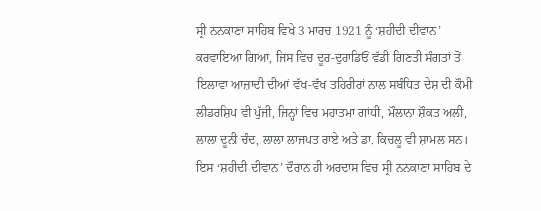ਸ੍ਰੀ ਨਨਕਾਣਾ ਸਾਹਿਬ ਵਿਖੇ 3 ਮਾਰਚ 1921 ਨੂੰ ‘ਸ਼ਹੀਦੀ ਦੀਵਾਨ’ ਕਰਵਾਇਆ ਗਿਆ, ਜਿਸ ਵਿਚ ਦੂਰ-ਦੁਰਾਡਿਓਂ ਵੱਡੀ ਗਿਣਤੀ ਸੰਗਤਾਂ ਤੋਂ ਇਲਾਵਾ ਆਜ਼ਾਦੀ ਦੀਆਂ ਵੱਖ-ਵੱਖ ਤਹਿਰੀਰਾਂ ਨਾਲ ਸਬੰਧਿਤ ਦੇਸ਼ ਦੀ ਕੌਮੀ ਲੀਡਰਸ਼ਿਪ ਵੀ ਪੁੱਜੀ, ਜਿਨ੍ਹਾਂ ਵਿਚ ਮਹਾਤਮਾ ਗਾਂਧੀ, ਮੌਲਾਨਾ ਸ਼ੌਕਤ ਅਲੀ, ਲਾਲਾ ਦੂਨੀ ਚੰਦ, ਲਾਲਾ ਲਾਜਪਤ ਰਾਏ ਅਤੇ ਡਾ. ਕਿਚਲੂ ਵੀ ਸ਼ਾਮਲ ਸਨ। ਇਸ ‘ਸ਼ਹੀਦੀ ਦੀਵਾਨ’ ਦੌਰਾਨ ਹੀ ਅਰਦਾਸ ਵਿਚ ਸ੍ਰੀ ਨਨਕਾਣਾ ਸਾਹਿਬ ਦੇ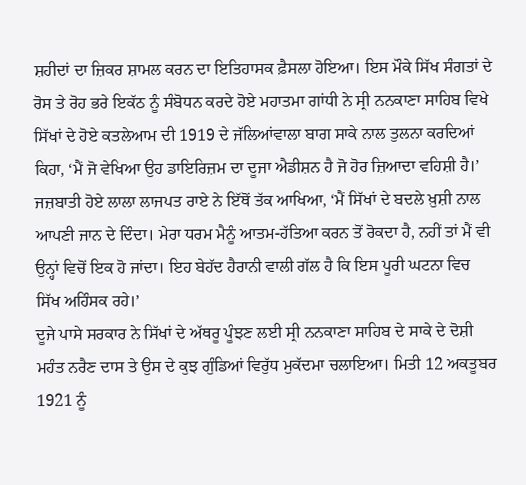ਸ਼ਹੀਦਾਂ ਦਾ ਜ਼ਿਕਰ ਸ਼ਾਮਲ ਕਰਨ ਦਾ ਇਤਿਹਾਸਕ ਫ਼ੈਸਲਾ ਹੋਇਆ। ਇਸ ਮੌਕੇ ਸਿੱਖ ਸੰਗਤਾਂ ਦੇ ਰੋਸ ਤੇ ਰੋਹ ਭਰੇ ਇਕੱਠ ਨੂੰ ਸੰਬੋਧਨ ਕਰਦੇ ਹੋਏ ਮਹਾਤਮਾ ਗਾਂਧੀ ਨੇ ਸ੍ਰੀ ਨਨਕਾਣਾ ਸਾਹਿਬ ਵਿਖੇ ਸਿੱਖਾਂ ਦੇ ਹੋਏ ਕਤਲੇਆਮ ਦੀ 1919 ਦੇ ਜੱਲਿਆਂਵਾਲਾ ਬਾਗ ਸਾਕੇ ਨਾਲ ਤੁਲਨਾ ਕਰਦਿਆਂ ਕਿਹਾ, ‘ਮੈਂ ਜੋ ਵੇਖਿਆ ਉਹ ਡਾਇਰਿਜ਼ਮ ਦਾ ਦੂਜਾ ਐਡੀਸ਼ਨ ਹੈ ਜੋ ਹੋਰ ਜ਼ਿਆਦਾ ਵਹਿਸ਼ੀ ਹੈ।’ ਜਜ਼ਬਾਤੀ ਹੋਏ ਲਾਲਾ ਲਾਜਪਤ ਰਾਏ ਨੇ ਇੱਥੋਂ ਤੱਕ ਆਖਿਆ, ‘ਮੈਂ ਸਿੱਖਾਂ ਦੇ ਬਦਲੇ ਖ਼ੁਸ਼ੀ ਨਾਲ ਆਪਣੀ ਜਾਨ ਦੇ ਦਿੰਦਾ। ਮੇਰਾ ਧਰਮ ਮੈਨੂੰ ਆਤਮ-ਹੱਤਿਆ ਕਰਨ ਤੋਂ ਰੋਕਦਾ ਹੈ, ਨਹੀਂ ਤਾਂ ਮੈਂ ਵੀ ਉਨ੍ਹਾਂ ਵਿਚੋਂ ਇਕ ਹੋ ਜਾਂਦਾ। ਇਹ ਬੇਹੱਦ ਹੈਰਾਨੀ ਵਾਲੀ ਗੱਲ ਹੈ ਕਿ ਇਸ ਪੂਰੀ ਘਟਨਾ ਵਿਚ ਸਿੱਖ ਅਹਿੰਸਕ ਰਹੇ।’
ਦੂਜੇ ਪਾਸੇ ਸਰਕਾਰ ਨੇ ਸਿੱਖਾਂ ਦੇ ਅੱਥਰੂ ਪੂੰਝਣ ਲਈ ਸ੍ਰੀ ਨਨਕਾਣਾ ਸਾਹਿਬ ਦੇ ਸਾਕੇ ਦੇ ਦੋਸ਼ੀ ਮਹੰਤ ਨਰੈਣ ਦਾਸ ਤੇ ਉਸ ਦੇ ਕੁਝ ਗੁੰਡਿਆਂ ਵਿਰੁੱਧ ਮੁਕੱਦਮਾ ਚਲਾਇਆ। ਮਿਤੀ 12 ਅਕਤੂਬਰ 1921 ਨੂੰ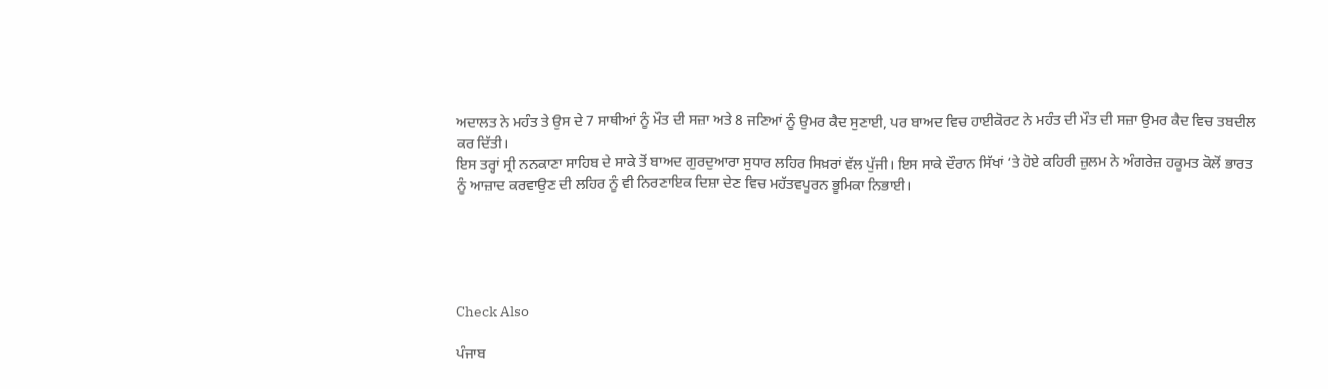ਅਦਾਲਤ ਨੇ ਮਹੰਤ ਤੇ ਉਸ ਦੇ 7 ਸਾਥੀਆਂ ਨੂੰ ਮੌਤ ਦੀ ਸਜ਼ਾ ਅਤੇ 8 ਜਣਿਆਂ ਨੂੰ ਉਮਰ ਕੈਦ ਸੁਣਾਈ, ਪਰ ਬਾਅਦ ਵਿਚ ਹਾਈਕੋਰਟ ਨੇ ਮਹੰਤ ਦੀ ਮੌਤ ਦੀ ਸਜ਼ਾ ਉਮਰ ਕੈਦ ਵਿਚ ਤਬਦੀਲ ਕਰ ਦਿੱਤੀ।
ਇਸ ਤਰ੍ਹਾਂ ਸ੍ਰੀ ਨਨਕਾਣਾ ਸਾਹਿਬ ਦੇ ਸਾਕੇ ਤੋਂ ਬਾਅਦ ਗੁਰਦੁਆਰਾ ਸੁਧਾਰ ਲਹਿਰ ਸਿਖ਼ਰਾਂ ਵੱਲ ਪੁੱਜੀ। ਇਸ ਸਾਕੇ ਦੌਰਾਨ ਸਿੱਖਾਂ ‘ਤੇ ਹੋਏ ਕਹਿਰੀ ਜ਼ੁਲਮ ਨੇ ਅੰਗਰੇਜ਼ ਹਕੂਮਤ ਕੋਲੋਂ ਭਾਰਤ ਨੂੰ ਆਜ਼ਾਦ ਕਰਵਾਉਣ ਦੀ ਲਹਿਰ ਨੂੰ ਵੀ ਨਿਰਣਾਇਕ ਦਿਸ਼ਾ ਦੇਣ ਵਿਚ ਮਹੱਤਵਪੂਰਨ ਭੂਮਿਕਾ ਨਿਭਾਈ।





Check Also

ਪੰਜਾਬ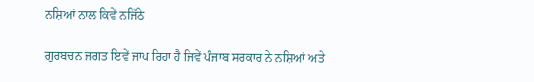ਨਸ਼ਿਆਂ ਨਾਲ ਕਿਵੇਂ ਨਜਿੱਠੇ

ਗੁਰਬਚਨ ਜਗਤ ਇਵੇਂ ਜਾਪ ਰਿਹਾ ਹੈ ਜਿਵੇਂ ਪੰਜਾਬ ਸਰਕਾਰ ਨੇ ਨਸ਼ਿਆਂ ਅਤੇ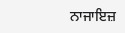ਨਾਜਾਇਜ਼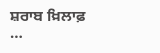ਸ਼ਰਾਬ ਖ਼ਿਲਾਫ਼ …